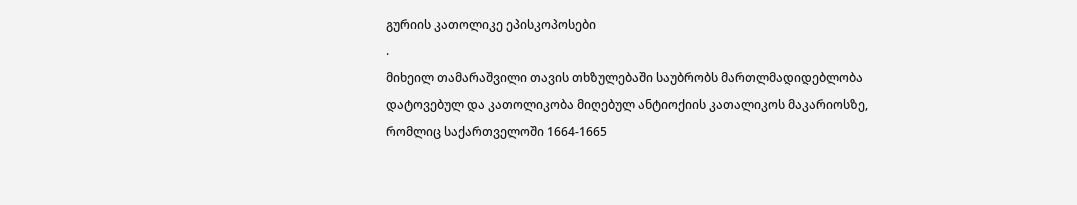გურიის კათოლიკე ეპისკოპოსები
.
მიხეილ თამარაშვილი თავის თხზულებაში საუბრობს მართლმადიდებლობა დატოვებულ და კათოლიკობა მიღებულ ანტიოქიის კათალიკოს მაკარიოსზე, რომლიც საქართველოში 1664-1665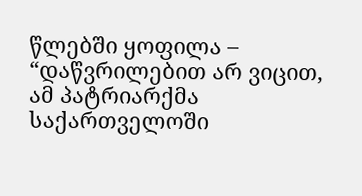წლებში ყოფილა – “დაწვრილებით არ ვიცით, ამ პატრიარქმა საქართველოში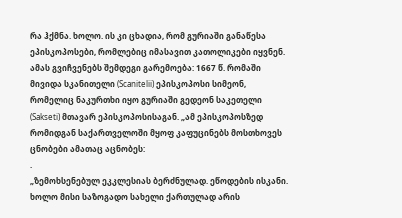რა ჰქმნა. ხოლო. ის კი ცხადია, რომ გურიაში განაწესა ეპისკოპოსები, რომლებიც იმასავით კათოლიკები იყვნენ. ამას გვიჩვენებს შემდეგი გარემოება: 1667 წ. რომაში მივიდა სკანითელი (Scanitelii) ეპისკოპოსი სიმეონ, რომელიც ნაკურთხი იყო გურიაში გედეონ საკეთელი (Sakseti) მთავარ ეპისკოპოსისაგან. „ამ ეპისკოპოსზედ რომიდგან საქართველოში მყოფ კაფუცინებს მოსთხოვეს ცნობები ამათაც აცნობეს:
.
„ზემოხსენებულ ეკკლესიას ბერძნულად. ეწოდების ისკანი. ხოლო მისი საზოგადო სახელი ქართულად არის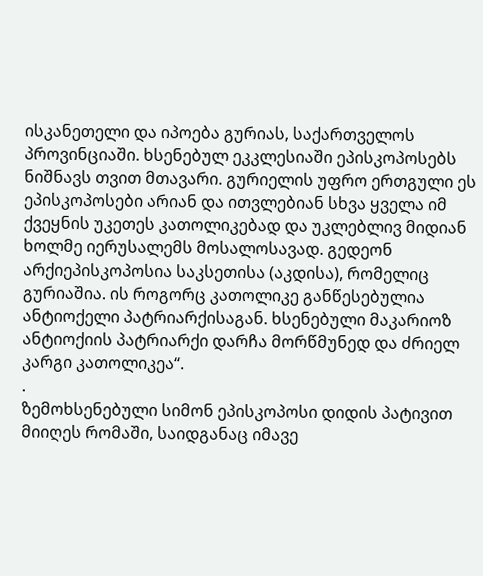ისკანეთელი და იპოება გურიას, საქართველოს პროვინციაში. ხსენებულ ეკკლესიაში ეპისკოპოსებს ნიშნავს თვით მთავარი. გურიელის უფრო ერთგული ეს ეპისკოპოსები არიან და ითვლებიან სხვა ყველა იმ ქვეყნის უკეთეს კათოლიკებად და უკლებლივ მიდიან ხოლმე იერუსალემს მოსალოსავად. გედეონ არქიეპისკოპოსია საკსეთისა (აკდისა), რომელიც გურიაშია. ის როგორც კათოლიკე განწესებულია ანტიოქელი პატრიარქისაგან. ხსენებული მაკარიოზ ანტიოქიის პატრიარქი დარჩა მორწმუნედ და ძრიელ კარგი კათოლიკეა“.
.
ზემოხსენებული სიმონ ეპისკოპოსი დიდის პატივით მიიღეს რომაში, საიდგანაც იმავე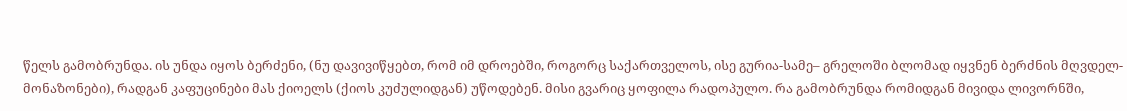წელს გამობრუნდა. ის უნდა იყოს ბერძენი, (ნუ დავივიწყებთ, რომ იმ დროებში, როგორც საქართველოს, ისე გურია-სამე– გრელოში ბლომად იყვნენ ბერძნის მღვდელ-მონაზონები), რადგან კაფუცინები მას ქიოელს (ქიოს კუძულიდგან) უწოდებენ. მისი გვარიც ყოფილა რადოპულო. რა გამობრუნდა რომიდგან მივიდა ლივორნში,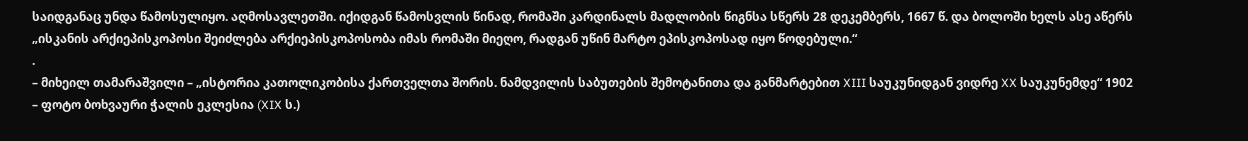საიდგანაც უნდა წამოსულიყო. აღმოსავლეთში. იქიდგან წამოსვლის წინად, რომაში კარდინალს მადლობის წიგნსა სწერს 28 დეკემბერს, 1667 წ. და ბოლოში ხელს ასე აწერს „ისკანის არქიეპისკოპოსი შეიძლება არქიეპისკოპოსობა იმას რომაში მიეღო, რადგან უწინ მარტო ეპისკოპოსად იყო წოდებული.“
.
– მიხეილ თამარაშვილი – „ისტორია კათოლიკობისა ქართველთა შორის. ნამდვილის საბუთების შემოტანითა და განმარტებით XIII საუკუნიდგან ვიდრე XX საუკუნემდე“ 1902
– ფოტო ბოხვაური ჭალის ეკლესია (XIX ს.)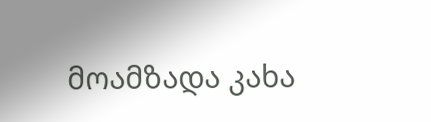მოამზადა კახა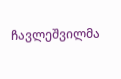ჩავლეშვილმა